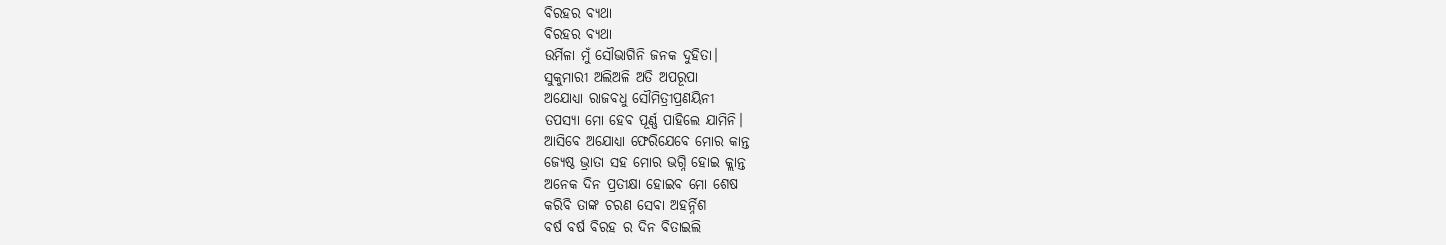ବିରହର ବ୍ୟଥା
ବିରହର ବ୍ୟଥା
ଉର୍ମିଳା ମୁଁ ସୌଭାଗିନି ଜନକ ଦୁହିତା।
ସୁକୁମାରୀ ଅଲିଅଳି ଅତି ଅପରୂପା
ଅଯୋଧ୍ୟା ରାଜବଧୁ ସୌମିତ୍ରୀପ୍ରଣୟିନୀ
ତପସ୍ୟା ମୋ ହେବ ପୂର୍ଣ୍ଣ ପାହିଲେ ଯାମିନି।
ଆସିବେ ଅଯୋଧ୍ୟା ଫେରିଯେବେ ମୋର କାନ୍ତ
ଜ୍ୟେଷ୍ଠ ଭ୍ରାତା ସହ ମୋର ଭଗ୍ନି ହୋଇ କ୍ଲାନ୍ତ
ଅନେକ ଦିନ ପ୍ରତୀକ୍ଷା ହୋଇବ ମୋ ଶେଷ
କରିବି ତାଙ୍କ ଚରଣ ସେବା ଅହର୍ନ୍ନିଶ
ବର୍ଷ ବର୍ଷ ବିରହ ର ଦିନ ବିତାଇଲି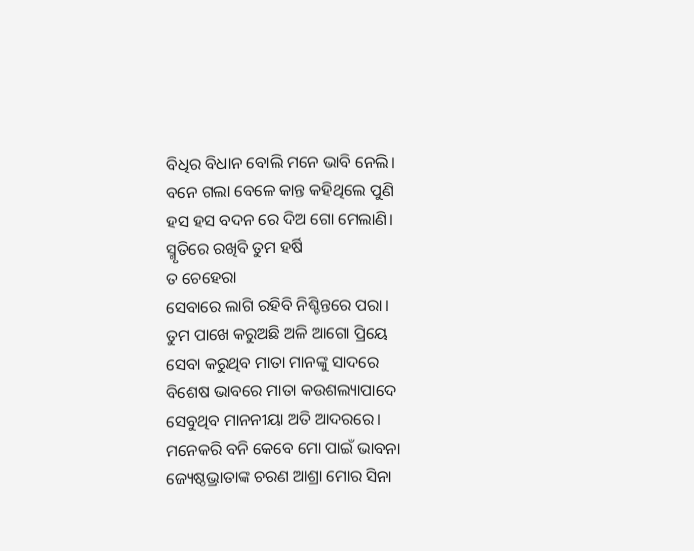ବିଧିର ବିଧାନ ବୋଲି ମନେ ଭାବି ନେଲି।
ବନେ ଗଲା ବେଳେ କାନ୍ତ କହିଥିଲେ ପୁଣି
ହସ ହସ ବଦନ ରେ ଦିଅ ଗୋ ମେଲାଣି।
ସ୍ମୃତିରେ ରଖିବି ତୁମ ହର୍ଷି
ତ ଚେହେରା
ସେବାରେ ଲାଗି ରହିବି ନିଶ୍ଚିନ୍ତରେ ପରା।
ତୁମ ପାଖେ କରୁଅଛି ଅଳି ଆଗୋ ପ୍ରିୟେ
ସେବା କରୁଥିବ ମାତା ମାନଙ୍କୁ ସାଦରେ
ବିଶେଷ ଭାବରେ ମାତା କଉଶଲ୍ୟାପାଦେ
ସେବୁଥିବ ମାନନୀୟା ଅତି ଆଦରରେ।
ମନେକରି ବନି କେବେ ମୋ ପାଇଁ ଭାବନା
ଜ୍ୟେଷ୍ଠଭ୍ରାତାଙ୍କ ଚରଣ ଆଶ୍ରା ମୋର ସିନା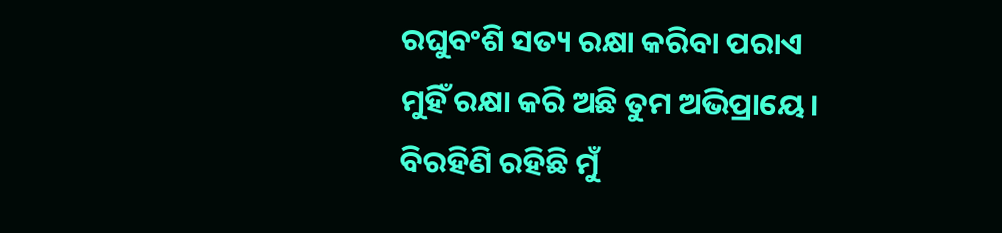ରଘୁବଂଶି ସତ୍ୟ ରକ୍ଷା କରିବା ପରାଏ
ମୁହିଁ ରକ୍ଷା କରି ଅଛି ତୁମ ଅଭିପ୍ରାୟେ।
ବିରହିଣି ରହିଛି ମୁଁ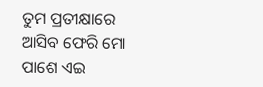ତୁମ ପ୍ରତୀକ୍ଷାରେ
ଆସିବ ଫେରି ମୋ ପାଶେ ଏଇ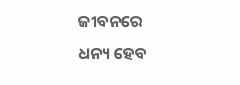ଜୀବନରେ
ଧନ୍ୟ ହେବ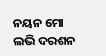ନୟନ ମୋ ଲଭି ଦରଶନ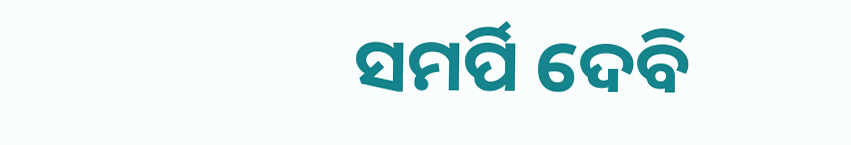ସମର୍ପି ଦେବି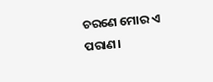ଚରଣେ ମୋର ଏ ପରାଣ।